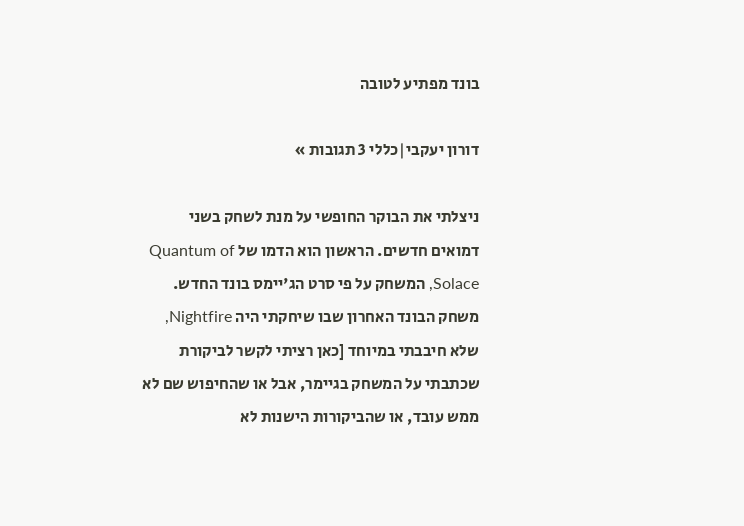בונד מפתיע לטובה

דורון יעקבי|כללי 3 תגובות »

ניצלתי את הבוקר החופשי על מנת לשחק בשני דמואים חדשים. הראשון הוא הדמו של Quantum of Solace, המשחק על פי סרט הג'יימס בונד החדש. משחק הבונד האחרון שבו שיחקתי היה Nightfire, שלא חיבבתי במיוחד [כאן רציתי לקשר לביקורת שכתבתי על המשחק בגיימר, אבל או שהחיפוש שם לא ממש עובד, או שהביקורות הישנות לא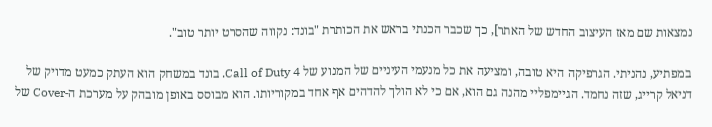נמצאות שם מאז העיצוב החדש של האתר], כך שכבר הכנתי בראש את הכותרת "בונד: נקווה שהסרט יותר טוב".

במפתיע, נהניתי. הגרפיקה היא טובה, ומציעה את כל מנעמי העיניים של המנוע של Call of Duty 4. בונד במשחק הוא העתק כמעט מדויק של דניאל קרייג, שזה נחמד. הגיימפליי מהנה גם הוא, אם כי לא הולך להדהים אף אחד במקוריותו. הוא מבוסס באופן מובהק על מערכת ה-Cover של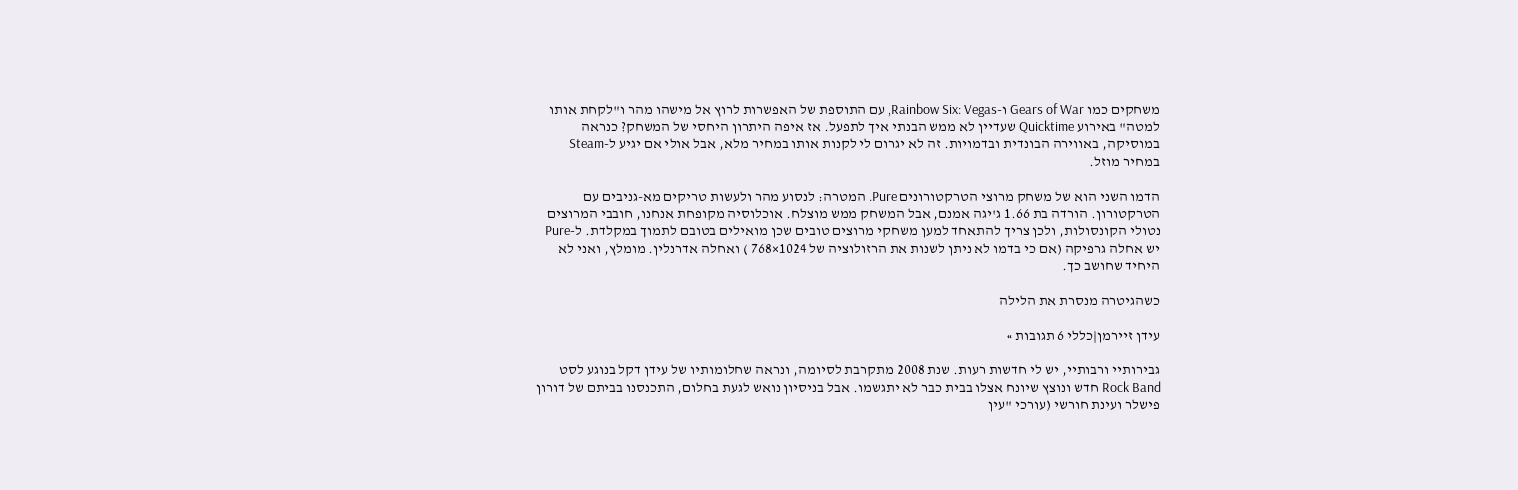משחקים כמו Gears of War ו-Rainbow Six: Vegas, עם התוספת של האפשרות לרוץ אל מישהו מהר ו"לקחת אותו למטה" באירוע Quicktime שעדיין לא ממש הבנתי איך לתפעל. אז איפה היתרון היחסי של המשחק? כנראה במוסיקה, באווירה הבונדית ובדמויות. זה לא יגרום לי לקנות אותו במחיר מלא, אבל אולי אם יגיע ל-Steam במחיר מוזל.

הדמו השני הוא של משחק מרוצי הטרקטורונים Pure. המטרה: לנסוע מהר ולעשות טריקים מא-גניבים עם הטרקטורון. הורדה בת 1.66 ג'יגה אמנם, אבל המשחק ממש מוצלח. אוכלוסיה מקופחת אנחנו, חובבי המרוצים נטולי הקונסולות, ולכן צריך להתאחד למען משחקי מרוצים טובים שכן מואילים בטובם לתמוך במקלדת. ל-Pure יש אחלה גרפיקה (אם כי בדמו לא ניתן לשנות את הרזולוציה של 1024×768 ) ואחלה אדרנלין. מומלץ, ואני לא היחיד שחושב כך.

כשהגיטרה מנסרת את הלילה

עידן זיירמן|כללי 6 תגובות »

גבירותיי ורבותיי, יש לי חדשות רעות. שנת 2008 מתקרבת לסיומה, ונראה שחלומותיו של עידן דקל בנוגע לסט Rock Band חדש ונוצץ שיונח אצלו בבית כבר לא יתגשמו. אבל בניסיון נואש לגעת בחלום, התכנסנו בביתם של דורון פישלר ועינת חורשי (עורכי "עין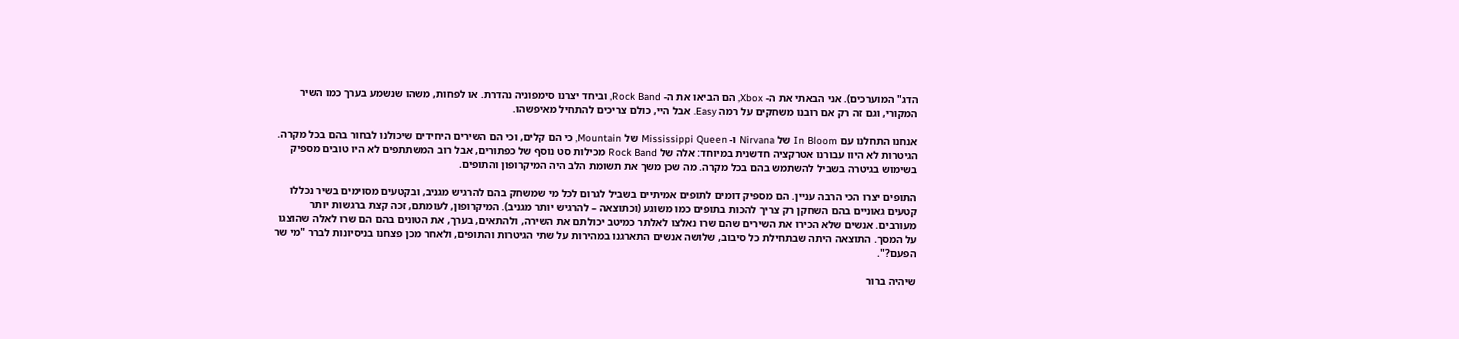הדג" המוערכים). אני הבאתי את ה- Xbox, הם הביאו את ה- Rock Band, וביחד יצרנו סימפוניה נהדרת. או לפחות, משהו שנשמע בערך כמו השיר המקורי, וגם זה רק אם רובנו משחקים על רמה Easy. אבל היי, כולם צריכים להתחיל מאיפשהו.

אנחנו התחלנו עם In Bloom של Nirvana ו- Mississippi Queen של Mountain, כי הם קלים, וכי הם השירים היחידים שיכולנו לבחור בהם בכל מקרה.  הגיטרות לא היוו עבורנו אטרקציה חדשנית במיוחד: אלה של Rock Band מכילות סט נוסף של כפתורים, אבל רוב המשתתפים לא היו טובים מספיק בשימוש בגיטרה בשביל להשתמש בהם בכל מקרה. מה שכן משך את תשומת הלב היה המיקרופון והתופים.

התופים יצרו הכי הרבה עניין. הם מספיק דומים לתופים אמיתיים בשביל לגרום לכל מי שמשחק בהם להרגיש מגניב, ובקטעים מסוימים בשיר נכללו קטעים גאוניים בהם השחקן רק צריך להכות בתופים כמו משוגע (וכתוצאה – להרגיש יותר מגניב). המיקרופון, לעומתם, זכה קצת ברגשות יותר מעורבים. אנשים שלא הכירו את השירים שהם שרו נאלצו לאלתר כמיטב יכולתם את השירה, ולהתאים, בערך, את הטונים בהם הם שרו לאלה שהוצגו על המסך. התוצאה היתה שבתחילת כל סיבוב, שלושה אנשים התארגנו במהירות על שתי הגיטרות והתופים, ולאחר מכן פצחנו בניסיונות לברר "מי שר הפעם?".

שיהיה ברור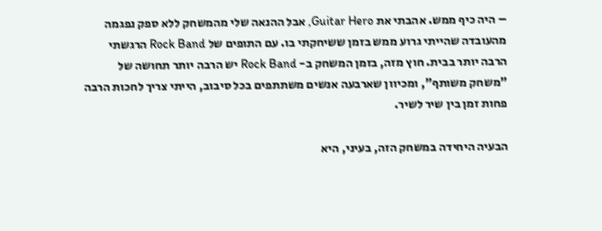– היה כיף ממש. אהבתי את Guitar Hero, אבל ההנאה שלי מהמשחק ללא ספק נפגמה מהעובדה שהייתי גרוע ממש בזמן ששיחקתי בו. עם התופים של Rock Band הרגשתי הרבה יותר בבית. חוץ מזה, בזמן המשחק ב- Rock Band יש הרבה יותר תחושה של "משחק משותף", ומכיוון שארבעה אנשים משתתפים בכל סיבוב, הייתי צריך לחכות הרבה פחות זמן בין שיר לשיר.

הבעיה היחידה במשחק הזה, בעיני, היא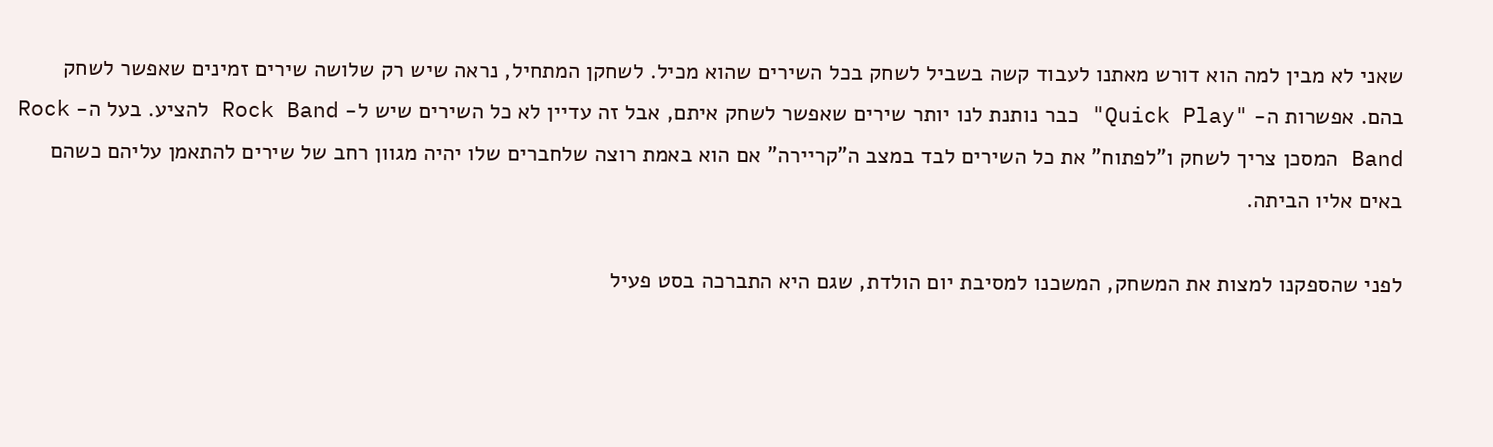שאני לא מבין למה הוא דורש מאתנו לעבוד קשה בשביל לשחק בכל השירים שהוא מכיל. לשחקן המתחיל, נראה שיש רק שלושה שירים זמינים שאפשר לשחק בהם. אפשרות ה- "Quick Play" כבר נותנת לנו יותר שירים שאפשר לשחק איתם, אבל זה עדיין לא כל השירים שיש ל- Rock Band להציע. בעל ה- Rock Band המסכן צריך לשחק ו"לפתוח" את כל השירים לבד במצב ה"קריירה" אם הוא באמת רוצה שלחברים שלו יהיה מגוון רחב של שירים להתאמן עליהם כשהם באים אליו הביתה.

לפני שהספקנו למצות את המשחק, המשכנו למסיבת יום הולדת, שגם היא התברכה בסט פעיל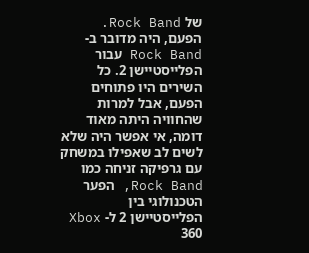של Rock Band. הפעם, היה מדובר ב- Rock Band עבור הפלייסטיישן 2. כל השירים היו פתוחים הפעם, אבל למרות שהחוויה היתה מאוד דומה, אי אפשר היה שלא לשים לב שאפילו במשחק עם גרפיקה זניחה כמו Rock Band, הפער הטכנולוגי בין הפלייסטיישן 2 ל- Xbox 360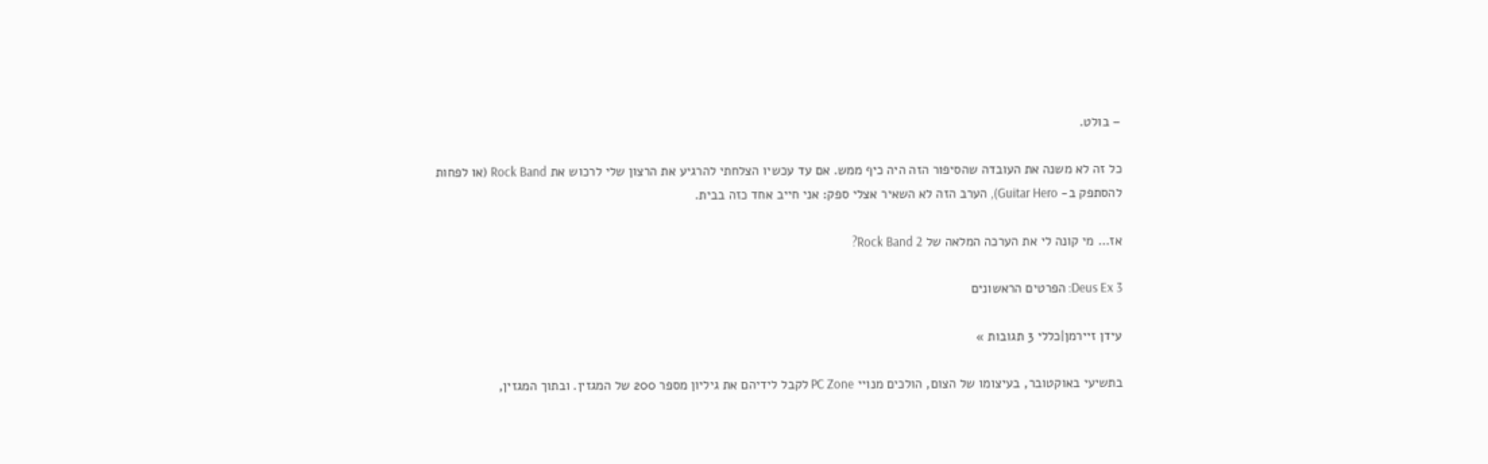– בולט.

כל זה לא משנה את העובדה שהסיפור הזה היה כיף ממש. אם עד עכשיו הצלחתי להרגיע את הרצון שלי לרכוש את Rock Band (או לפחות להסתפק ב- Guitar Hero), הערב הזה לא השאיר אצלי ספק: אני חייב אחד כזה בבית.

אז… מי קונה לי את הערכה המלאה של Rock Band 2?

Deus Ex 3: הפרטים הראשונים

עידן זיירמן|כללי 3 תגובות »

בתשיעי באוקטובר, בעיצומו של הצום, הולכים מנויי PC Zone לקבל לידיהם את גיליון מספר 200 של המגזין. ובתוך המגזין,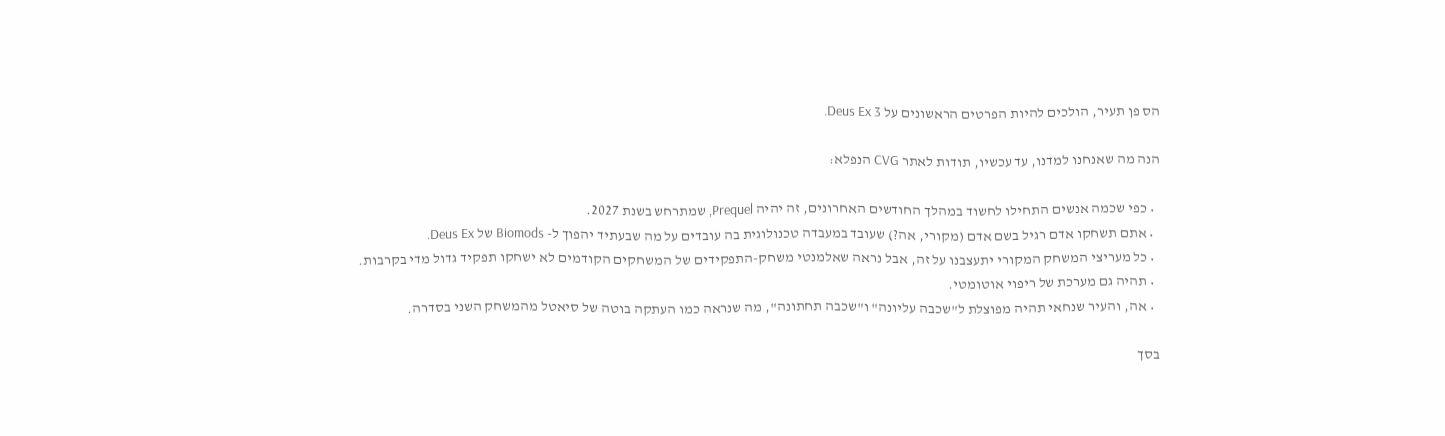הס פן תעיר, הולכים להיות הפרטים הראשונים על Deus Ex 3.

הנה מה שאנחנו למדנו, עד עכשיו, תודות לאתר CVG הנפלא:

  • כפי שכמה אנשים התחילו לחשוד במהלך החודשים האחרונים, זה יהיה Prequel, שמתרחש בשנת 2027.
  • אתם תשחקו אדם רגיל בשם אדם (מקורי, אה?) שעובד במעבדה טכנולוגית בה עובדים על מה שבעתיד יהפוך ל- Biomods של Deus Ex.
  • כל מעריצי המשחק המקורי יתעצבנו על זה, אבל נראה שאלמנטי משחק-התפקידים של המשחקים הקודמים לא ישחקו תפקיד גדול מדי בקרבות.
  • תהיה גם מערכת של ריפוי אוטומטי.
  • אה, והעיר שנחאי תהיה מפוצלת ל"שכבה עליונה" ו"שכבה תחתונה", מה שנראה כמו העתקה בוטה של סיאטל מהמשחק השני בסדרה.

בסך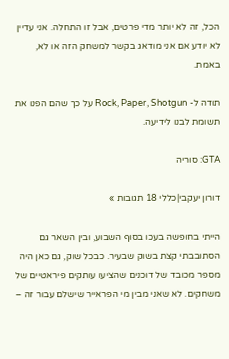הכל, זה לא יותר מדי פרטים, אבל זו התחלה. אני עדיין לא יודע אם אני מודאג בקשר למשחק הזה או לא, באמת.

תודה ל- Rock, Paper, Shotgun על כך שהם הפנו את תשומת לבנו לידיעה.

GTA: סוריה

דורון יעקבי|כללי 18 תגובות »

הייתי בחופשה בעכו בסוף השבוע, ובין השאר גם הסתובבתי קצת בשוק שבעיר. כבכל שוק, גם כאן היה מספר מכובד של דוכנים שהציעו עותקים פיראטיים של משחקים. לא שאני מבין מי הפראייר שישלם עבור זה –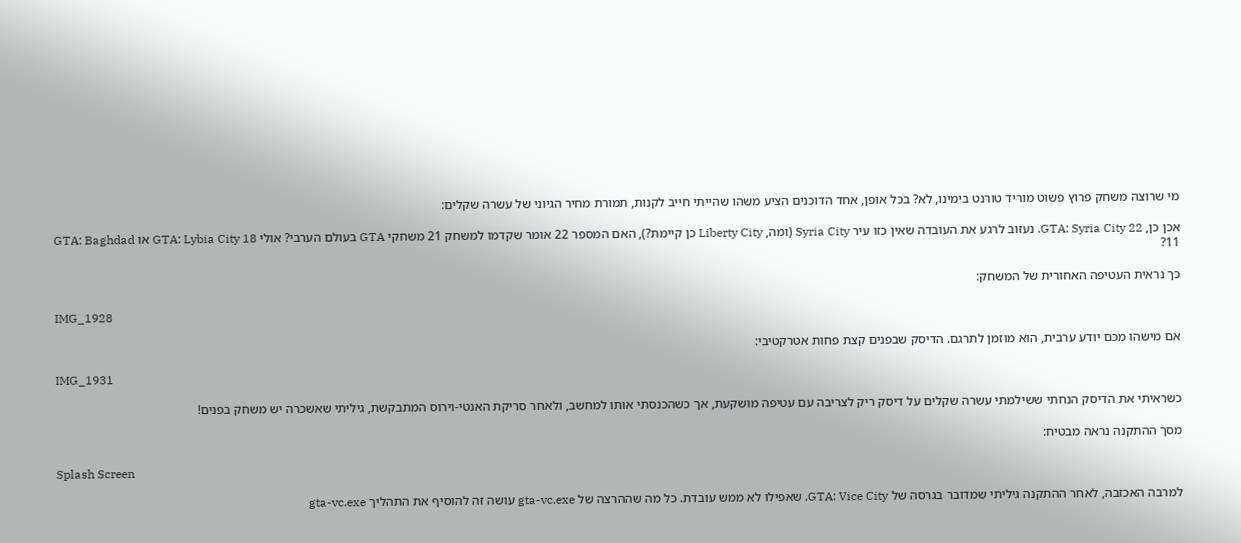מי שרוצה משחק פרוץ פשוט מוריד טורנט בימינו, לא? בכל אופן, אחד הדוכנים הציע משהו שהייתי חייב לקנות, תמורת מחיר הגיוני של עשרה שקלים:

אכן כן, GTA: Syria City 22. נעזוב לרגע את העובדה שאין כזו עיר Syria City (ומה, Liberty City כן קיימת?), האם המספר 22 אומר שקדמו למשחק 21 משחקי GTA בעולם הערבי? אולי GTA: Lybia City 18 או GTA: Baghdad 11?

כך נראית העטיפה האחורית של המשחק:

IMG_1928

אם מישהו מכם יודע ערבית, הוא מוזמן לתרגם. הדיסק שבפנים קצת פחות אטרקטיבי:

IMG_1931

כשראיתי את הדיסק הנחתי ששילמתי עשרה שקלים על דיסק ריק לצריבה עם עטיפה מושקעת, אך כשהכנסתי אותו למחשב, ולאחר סריקת האנטי-וירוס המתבקשת, גיליתי שאשכרה יש משחק בפנים!

מסך ההתקנה נראה מבטיח:

Splash Screen

למרבה האכזבה, לאחר ההתקנה גיליתי שמדובר בגרסה של GTA: Vice City, שאפילו לא ממש עובדת. כל מה שההרצה של gta-vc.exe עושה זה להוסיף את התהליך gta-vc.exe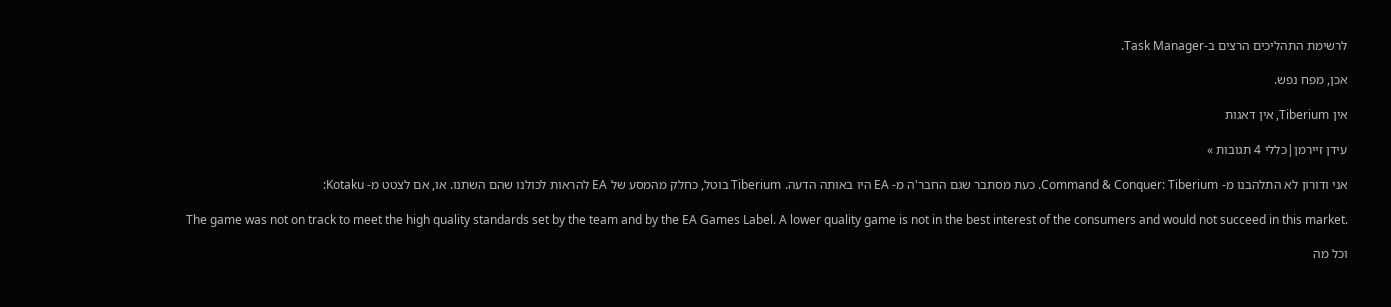לרשימת התהליכים הרצים ב-Task Manager.

אכן, מפח נפש.

אין Tiberium, אין דאגות

עידן זיירמן|כללי 4 תגובות »

אני ודורון לא התלהבנו מ- Command & Conquer: Tiberium. כעת מסתבר שגם החבר'ה מ- EA היו באותה הדעה. Tiberium בוטל, כחלק מהמסע של EA להראות לכולנו שהם השתנו. או, אם לצטט מ- Kotaku:

The game was not on track to meet the high quality standards set by the team and by the EA Games Label. A lower quality game is not in the best interest of the consumers and would not succeed in this market.

וכל מה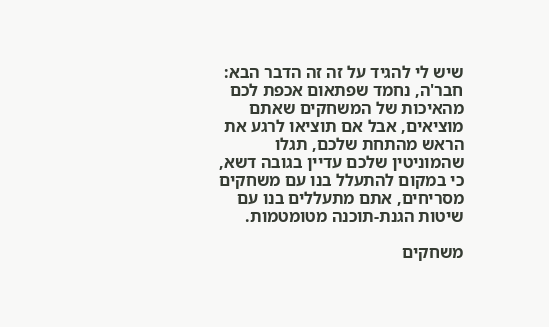שיש לי להגיד על זה זה הדבר הבא: חבר'ה, נחמד שפתאום אכפת לכם מהאיכות של המשחקים שאתם מוציאים, אבל אם תוציאו לרגע את הראש מהתחת שלכם, תגלו שהמוניטין שלכם עדיין בגובה דשא, כי במקום להתעלל בנו עם משחקים מסריחים, אתם מתעללים בנו עם שיטות הגנת-תוכנה מטומטמות.

משחקים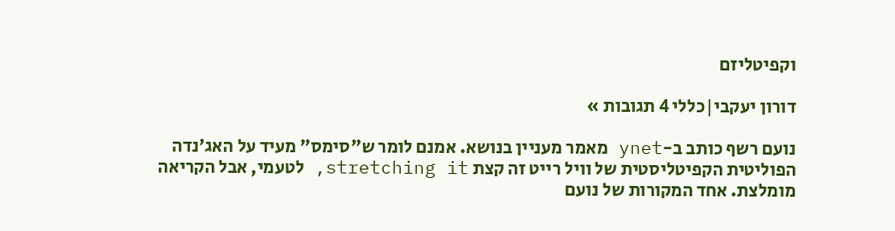וקפיטליזם

דורון יעקבי|כללי 4 תגובות »

נועם רשף כותב ב-ynet מאמר מעניין בנושא. אמנם לומר ש"סימס" מעיד על האג'נדה הפוליטית הקפיטליסטית של וויל רייט זה קצת stretching it, לטעמי, אבל הקריאה מומלצת. אחד המקורות של נועם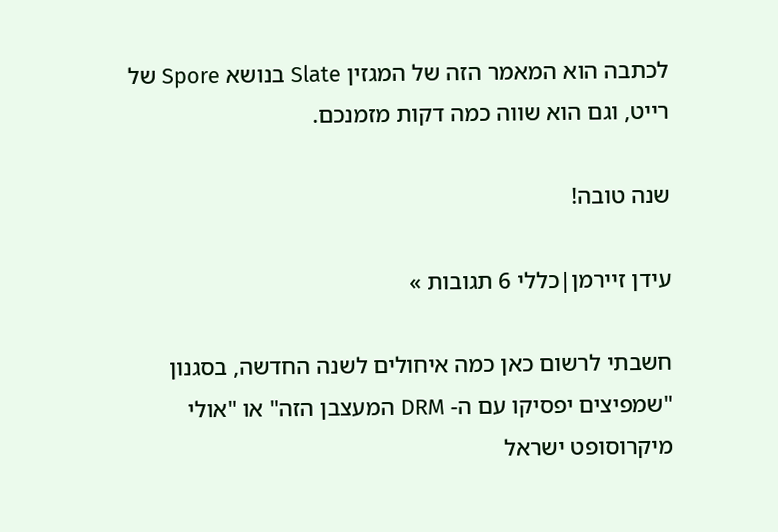לכתבה הוא המאמר הזה של המגזין Slate בנושא Spore של רייט, וגם הוא שווה כמה דקות מזמנכם.

שנה טובה!

עידן זיירמן|כללי 6 תגובות »

חשבתי לרשום כאן כמה איחולים לשנה החדשה, בסגנון "שמפיצים יפסיקו עם ה- DRM המעצבן הזה" או "אולי מיקרוסופט ישראל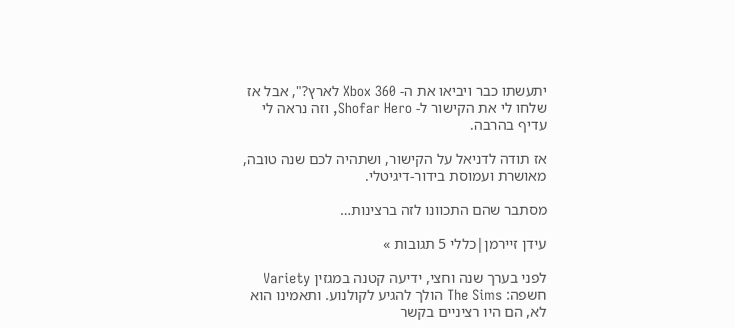יתעשתו כבר ויביאו את ה- Xbox 360 לארץ?", אבל אז שלחו לי את הקישור ל- Shofar Hero, וזה נראה לי עדיף בהרבה.

אז תודה לדניאל על הקישור, ושתהיה לכם שנה טובה, מאושרת ועמוסת בידור-דיגיטלי.

מסתבר שהם התכוונו לזה ברצינות…

עידן זיירמן|כללי 5 תגובות »

לפני בערך שנה וחצי, ידיעה קטנה במגזין Variety חשפה: The Sims הולך להגיע לקולנוע. ותאמינו הוא לא, הם היו רציניים בקשר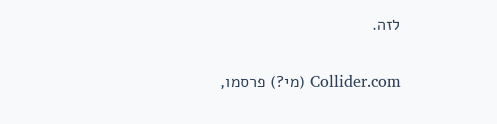לזה.

Collider.com (מי?) פרסמו,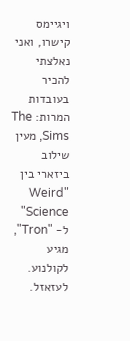ויגיימס קישרו, ואני נאלצתי להכיר בעובדות המרות: The Sims, מעין שילוב ביזארי בין "Weird Science" ל- "Tron", מגיע לקולנוע. לעזאזל.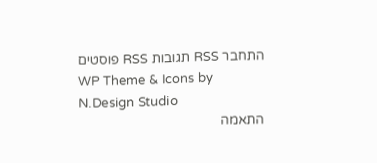התחבר RSS תגובות RSS פוסטים
WP Theme & Icons by N.Design Studio
התאמה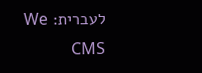לעברית: We CMS